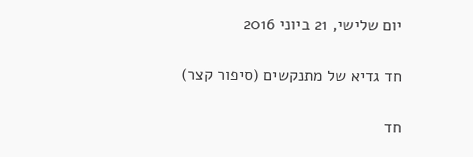יום שלישי, 21 ביוני 2016

חד גדיא של מתנקשים (סיפור קצר)

חד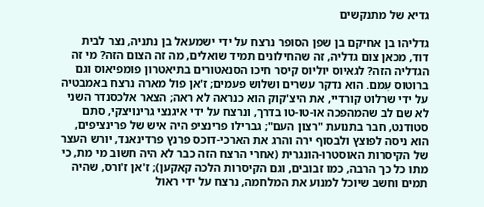גדיא של מתנקשים

גדליהו בן אחיקם בן שפן הסופר נרצח על ידי ישמעאל בן נתניה, נצר לבית דוד, מכאן צום גדליה, זה שהחילונים תמיד שואלים, מה זה הצום הזה? מי זה הגדליה הזה? לגאיוס יוליוס קיסר חיכו הסנאטורים בתיאטרון פומפיאוס וגם ברוטוס עִמם. הוא נדקר עשרים ושלוש פעמים; ז'אן פול מארה נרצח באמבטיה על ידי שרלוט קורדיי, את היצ'קוק הוא כנראה לא ראה; הצאר אלכסנדר השני לא שם לב שהמהפכה או-טו-טו בדרך, ונרצח על ידי איגנצי גרינויצקי, סתם סטודנט, חבר בתנועת "רצון העם"; גברילו פרינציפ היה איש של פרינציפים, הוא ניסה לפוצץ ולבסוף ירה והרג את הארכי-דוכס פרנץ פרדינאנד, יורש העצר של הקיסרות האוסטרו-הונגרית (אחרי הרצח הזה כבר לא היה חשוב מי מת, כי מתו כל כך הרבה, כמו זבובים, וגם הקיסרות הלכה קאקען); ז'אן ז'ורס, שהיה תמים וחשב שיוכל למנוע את המלחמה, נרצח על ידי ראול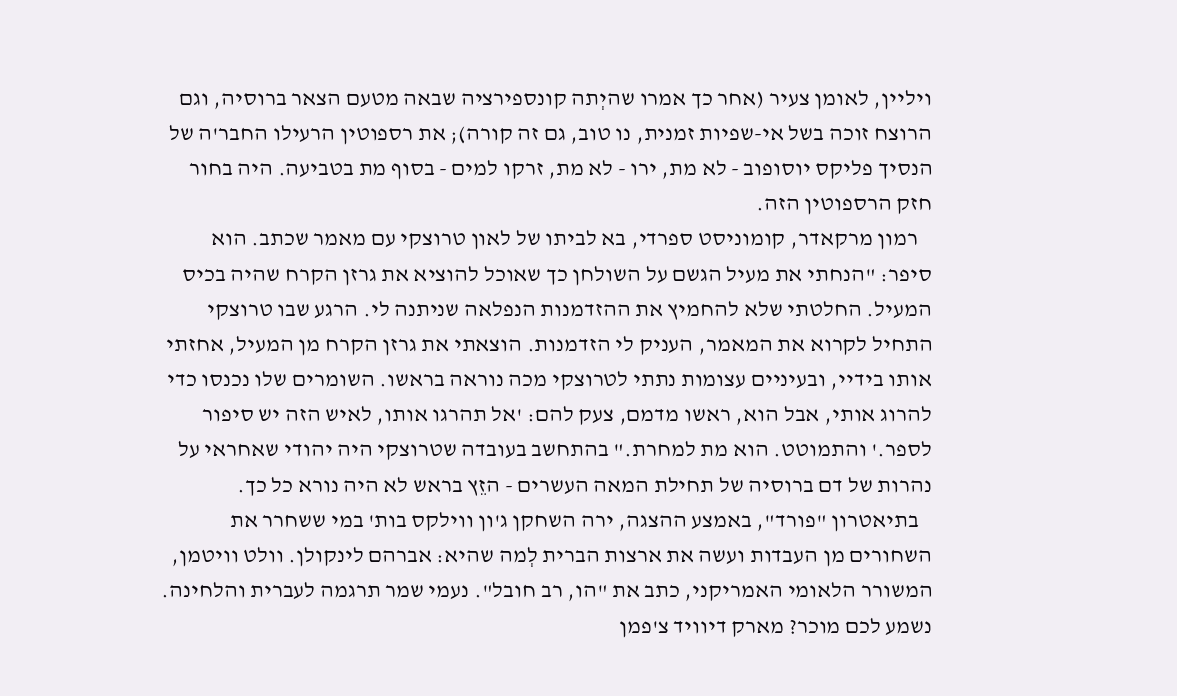ויליין, לאומן צעיר (אחר כך אמרו שהיְתה קונספירציה שבאה מטעם הצאר ברוסיה, וגם הרוצח זוכה בשל אי-שפיות זמנית, נו טוב, גם זה קורה); את רספוטין הרעילו החבר'ה של הנסיך פליקס יוסופוב - לא מת, ירו - לא מת, זרקו למים - בסוף מת בטביעה. היה בחור חזק הרספוטין הזה.
   רמון מרקאדר, קומוניסט ספרדי, בא לביתו של לאון טרוצקי עם מאמר שכתב. הוא סיפר: "הנחתי את מעיל הגשם על השולחן כך שאוכל להוציא את גרזן הקרח שהיה בכיס המעיל. החלטתי שלא להחמיץ את ההזדמנות הנפלאה שניתנה לי. הרגע שבו טרוצקי התחיל לקרוא את המאמר, העניק לי הזדמנות. הוצאתי את גרזן הקרח מן המעיל, אחזתי אותו בידיי, ובעיניים עצומות נתתי לטרוצקי מכה נוראה בראשו. השומרים שלו נכנסו כדי להרוג אותי, אבל הוא, ראשו מדמם, צעק להם: 'אל תהרגו אותו, לאיש הזה יש סיפור לספר.' והתמוטט. הוא מת למחרת." בהתחשב בעובדה שטרוצקי היה יהודי שאחראי על נהרות של דם ברוסיה של תחילת המאה העשרים - הזֵץ בראש לא היה נורא כל כך.
   בתיאטרון "פורד", באמצע ההצגה, ירה השחקן ג'ון ווילקס בות' במי ששחרר את השחורים מן העבדות ועשה את ארצות הברית לְמה שהיא: אברהם לינקולן. וולט וויטמן, המשורר הלאומי האמריקני, כתב את "הו, רב חובל". נעמי שמר תרגמה לעברית והלחינה. נשמע לכם מוכר? מארק דיוויד צ'פמן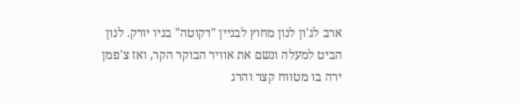ארב לג'ון לנון מחוץ לבניין "דקוטה" בניו יורק. לנון הביט למעלה ונשם את אוויר הבוקר הקר, ואז צ'פמן ירה בו מטווח קצר והרג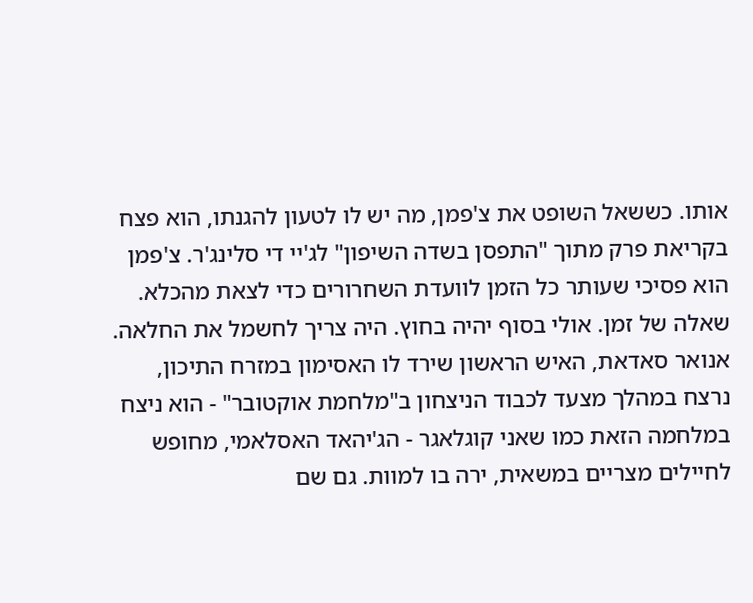אותו. כששאל השופט את צ'פמן, מה יש לו לטעון להגנתו, הוא פצח בקריאת פרק מתוך "התפסן בשדה השיפון" לג'יי די סלינג'ר. צ'פמן הוא פסיכי שעותר כל הזמן לוועדת השחרורים כדי לצאת מהכלא. שאלה של זמן. אולי בסוף יהיה בחוץ. היה צריך לחשמל את החלאה. אנואר סאדאת, האיש הראשון שירד לו האסימון במזרח התיכון, נרצח במהלך מצעד לכבוד הניצחון ב"מלחמת אוקטובר" - הוא ניצח במלחמה הזאת כמו שאני קוגלאגר - הג'יהאד האסלאמי, מחופש לחיילים מצריים במשאית, ירה בו למוות. גם שם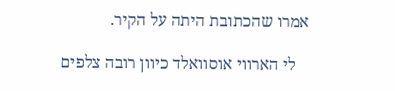אמרו שהכתובת היתה על הקיר.

   לי הארווי אוסוואלד כיוון רובה צלפים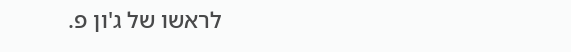לראשו של ג'ון פ.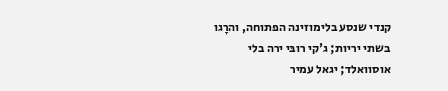קנדי שנסע בלימוזינה הפתוחה, והרָגו בשתי יריות; ג'קי רובּי ירה בלי אוסוואלד; יגאל עמיר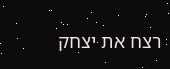רצח את יצחק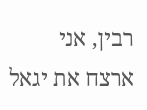רבין, אני ארצח את יגאל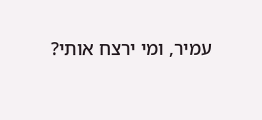עמיר, ומי ירצח אותי?